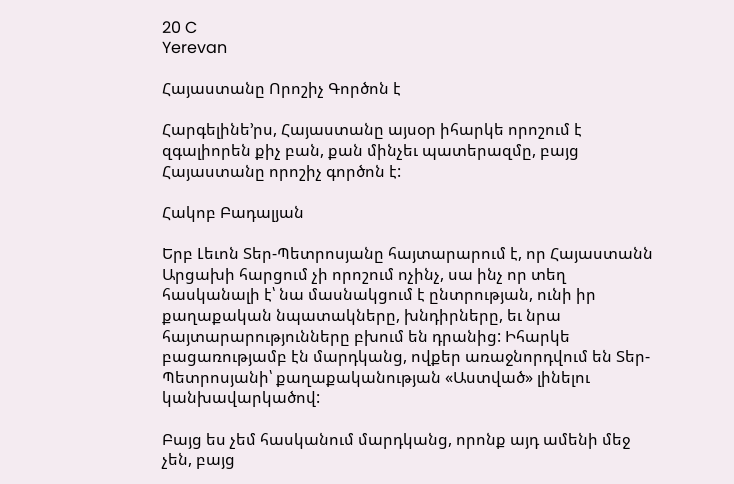20 C
Yerevan

Հայաստանը Որոշիչ Գործոն է

Հարգելինե’րս, Հայաստանը այսօր իհարկե որոշում է զգալիորեն քիչ բան, քան մինչեւ պատերազմը, բայց Հայաստանը որոշիչ գործոն է:

Հակոբ Բադալյան

Երբ Լեւոն Տեր-Պետրոսյանը հայտարարում է, որ Հայաստանն Արցախի հարցում չի որոշում ոչինչ, սա ինչ որ տեղ հասկանալի է՝ նա մասնակցում է ընտրության, ունի իր քաղաքական նպատակները, խնդիրները, եւ նրա հայտարարությունները բխում են դրանից: Իհարկե բացառությամբ էն մարդկանց, ովքեր առաջնորդվում են Տեր-Պետրոսյանի՝ քաղաքականության «Աստված» լինելու կանխավարկածով:

Բայց ես չեմ հասկանում մարդկանց, որոնք այդ ամենի մեջ չեն, բայց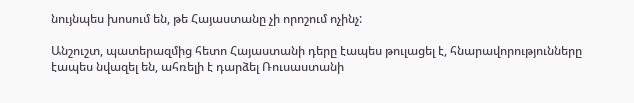նույնպես խոսում են, թե Հայաստանը չի որոշում ոչինչ:

Անշուշտ, պատերազմից հետո Հայաստանի դերը էապես թուլացել է, հնարավորությունները էապես նվազել են, ահռելի է դարձել Ռուսաստանի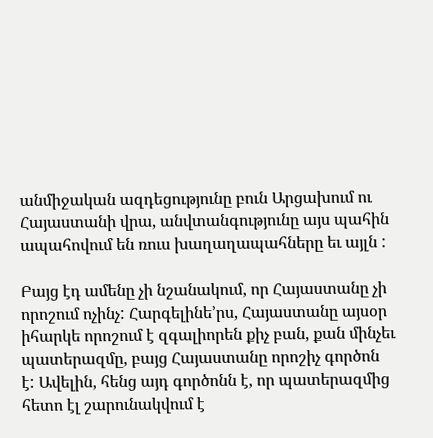անմիջական ազդեցությունը բուն Արցախում ու Հայաստանի վրա, անվտանգությունը այս պահին ապահովում են ռուս խաղաղապահները եւ այլն :

Բայց էդ ամենը չի նշանակում, որ Հայաստանը չի որոշում ոչինչ: Հարգելինե’րս, Հայաստանը այսօր իհարկե որոշում է զգալիորեն քիչ բան, քան մինչեւ պատերազմը, բայց Հայաստանը որոշիչ գործոն է: Ավելին, հենց այդ գործոնն է, որ պատերազմից հետո էլ շարունակվում է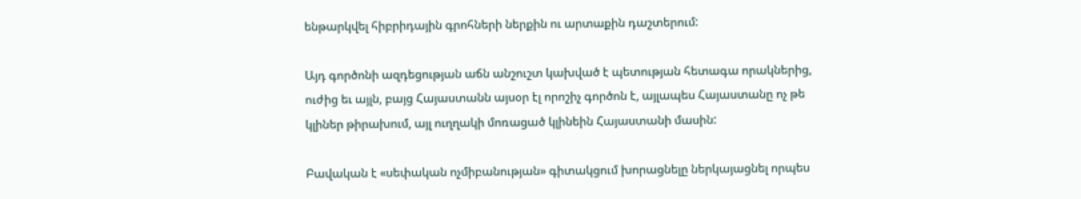ենթարկվել հիբրիդային գրոհների ներքին ու արտաքին դաշտերում:

Այդ գործոնի ազդեցության աճն անշուշտ կախված է պետության հետագա որակներից, ուժից եւ այլն, բայց Հայաստանն այսօր էլ որոշիչ գործոն է, այլապես Հայաստանը ոչ թե կլիներ թիրախում, այլ ուղղակի մոռացած կլինեին Հայաստանի մասին:

Բավական է «սեփական ոչմիբանության» գիտակցում խորացնելը ներկայացնել որպես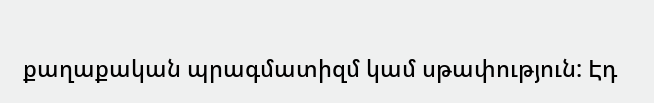քաղաքական պրագմատիզմ կամ սթափություն: Էդ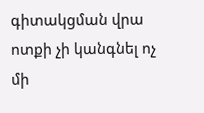գիտակցման վրա ոտքի չի կանգնել ոչ մի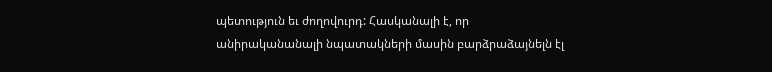պետություն եւ ժողովուրդ: Հասկանալի է, որ անիրականանալի նպատակների մասին բարձրաձայնելն էլ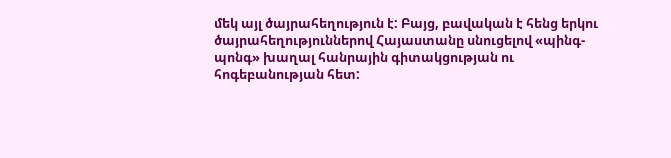մեկ այլ ծայրահեղություն է: Բայց, բավական է հենց երկու ծայրահեղություններով Հայաստանը սնուցելով «պինգ-պոնգ» խաղալ հանրային գիտակցության ու հոգեբանության հետ: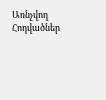Առնչվող Հոդվածներ